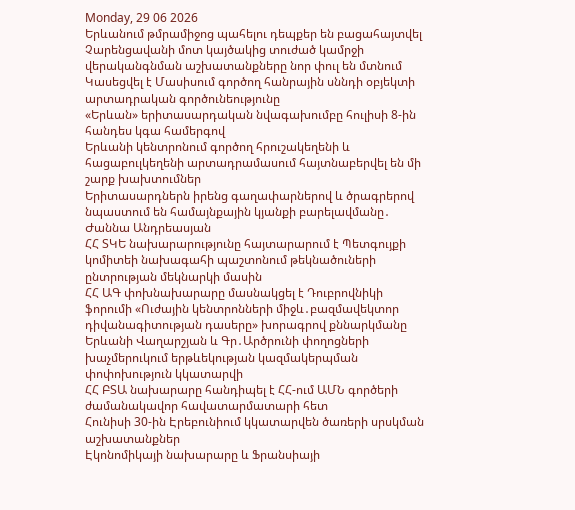Monday, 29 06 2026
Երևանում թմրամիջոց պահելու դեպքեր են բացահայտվել
Չարենցավանի մոտ կայծակից տուժած կամրջի վերականգնման աշխատանքները նոր փուլ են մտնում
Կասեցվել է Մասիսում գործող հանրային սննդի օբյեկտի արտադրական գործունեությունը
«Երևան» երիտասարդական նվագախումբը հուլիսի 8-ին հանդես կգա համերգով
Երևանի կենտրոնում գործող հրուշակեղենի և հացաբուլկեղենի արտադրամասում հայտնաբերվել են մի շարք խախտումներ
Երիտասարդներն իրենց գաղափարներով և ծրագրերով նպաստում են համայնքային կյանքի բարելավմանը․ Ժաննա Անդրեասյան
ՀՀ ՏԿԵ նախարարությունը հայտարարում է Պետգույքի կոմիտեի նախագահի պաշտոնում թեկնածուների ընտրության մեկնարկի մասին
ՀՀ ԱԳ փոխնախարարը մասնակցել է Դուբրովնիկի ֆորումի «Ուժային կենտրոնների միջև․բազմավեկտոր դիվանագիտության դասերը» խորագրով քննարկմանը
Երևանի Վաղարշյան և Գր․Արծրունի փողոցների խաչմերուկում երթևեկության կազմակերպման փոփոխություն կկատարվի
ՀՀ ԲՏԱ նախարարը հանդիպել է ՀՀ-ում ԱՄՆ գործերի ժամանակավոր հավատարմատարի հետ
Հունիսի 30-ին Էրեբունիում կկատարվեն ծառերի սրսկման աշխատանքներ
Էկոնոմիկայի նախարարը և Ֆրանսիայի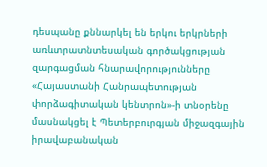դեսպանը քննարկել են երկու երկրների առևտրատնտեսական գործակցության զարգացման հնարավորությունները
«Հայաստանի Հանրապետության փորձագիտական կենտրոն»-ի տնօրենը մասնակցել է Պետերբուրգյան միջազգային իրավաբանական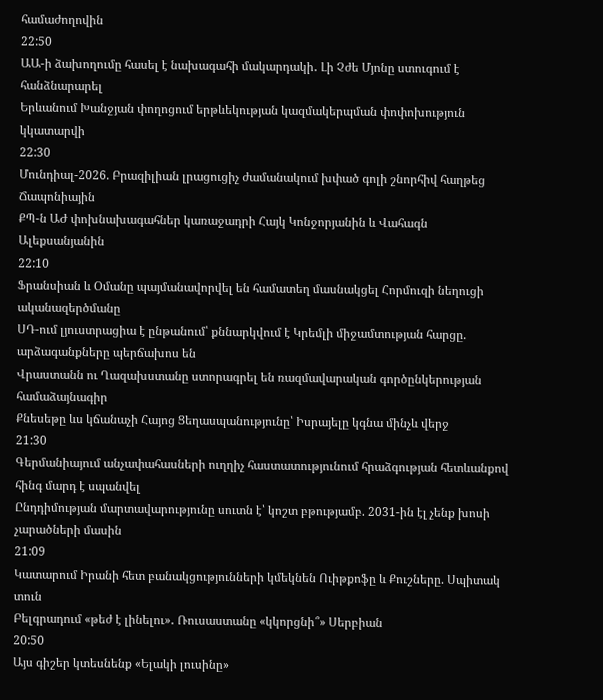համաժողովին
22:50
ԱԱ-ի ձախողումը հասել է նախագահի մակարդակի․ Լի Չժե Մյոնը ստուգում է հանձնարարել
Երևանում Խանջյան փողոցում երթևեկության կազմակերպման փոփոխություն կկատարվի
22:30
Մունդիալ-2026. Բրազիլիան լրացուցիչ ժամանակում խփած գոլի շնորհիվ հաղթեց Ճապոնիային
ՔՊ-ն ԱԺ փոխնախագահներ կառաջադրի Հայկ Կոնջորյանին և Վահագն Ալեքսանյանին
22:10
Ֆրանսիան և Օմանը պայմանավորվել են համատեղ մասնակցել Հորմուզի նեղուցի ականազերծմանը
ՍԴ-ում լյուստրացիա է ընթանում՝ քննարկվում է Կրեմլի միջամտության հարցը. արձագանքները պերճախոս են
Վրաստանն ու Ղազախստանը ստորագրել են ռազմավարական գործընկերության համաձայնագիր
Քնեսեթը ևս կճանաչի Հայոց Ցեղասպանությունը՝ Իսրայելը կգնա մինչև վերջ
21:30
Գերմանիայում անչափահասների ուղղիչ հաստատությունում հրաձգության հետևանքով հինգ մարդ է սպանվել
Ընդդիմության մարտավարությունը սուտն է՝ կոշտ բթությամբ. 2031-ին էլ չենք խոսի չարածների մասին
21:09
Կատարում Իրանի հետ բանակցությունների կմեկնեն Ուիթքոֆը և Քուշները. Սպիտակ տուն
Բելգրադում «թեժ է լինելու»․ Ռուսաստանը «կկորցնի՞» Սերբիան
20:50
Այս գիշեր կտեսնենք «Ելակի լուսինը»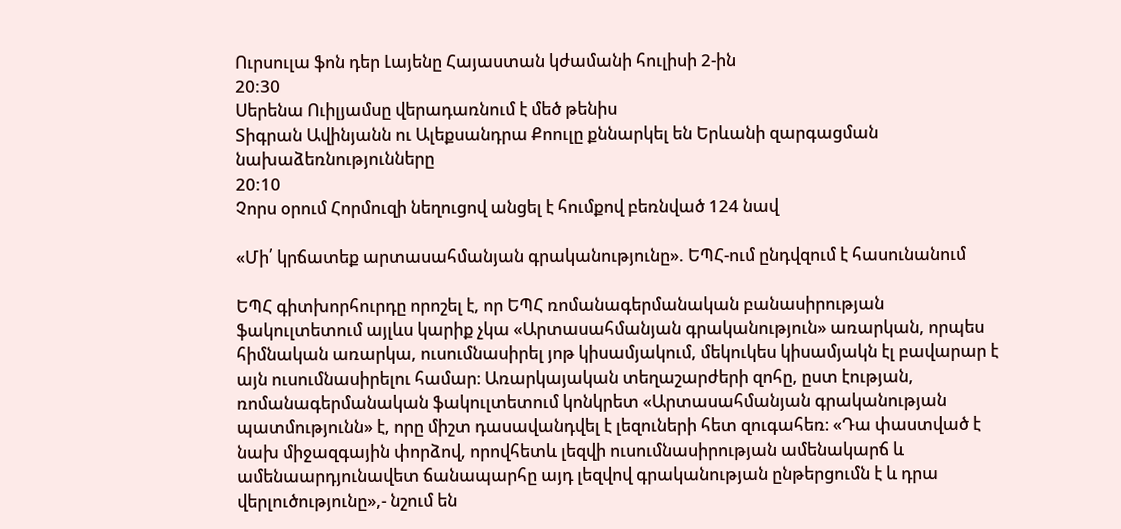Ուրսուլա ֆոն դեր Լայենը Հայաստան կժամանի հուլիսի 2-ին
20:30
Սերենա Ուիլյամսը վերադառնում է մեծ թենիս
Տիգրան Ավինյանն ու Ալեքսանդրա Քոուլը քննարկել են Երևանի զարգացման նախաձեռնությունները
20:10
Չորս օրում Հորմուզի նեղուցով անցել է հումքով բեռնված 124 նավ

«Մի՛ կրճատեք արտասահմանյան գրականությունը». ԵՊՀ-ում ընդվզում է հասունանում

ԵՊՀ գիտխորհուրդը որոշել է, որ ԵՊՀ ռոմանագերմանական բանասիրության ֆակուլտետում այլևս կարիք չկա «Արտասահմանյան գրականություն» առարկան, որպես հիմնական առարկա, ուսումնասիրել յոթ կիսամյակում, մեկուկես կիսամյակն էլ բավարար է այն ուսումնասիրելու համար։ Առարկայական տեղաշարժերի զոհը, ըստ էության, ռոմանագերմանական ֆակուլտետում կոնկրետ «Արտասահմանյան գրականության պատմությունն» է, որը միշտ դասավանդվել է լեզուների հետ զուգահեռ։ «Դա փաստված է նախ միջազգային փորձով, որովհետև լեզվի ուսումնասիրության ամենակարճ և ամենաարդյունավետ ճանապարհը այդ լեզվով գրականության ընթերցումն է և դրա վերլուծությունը»,- նշում են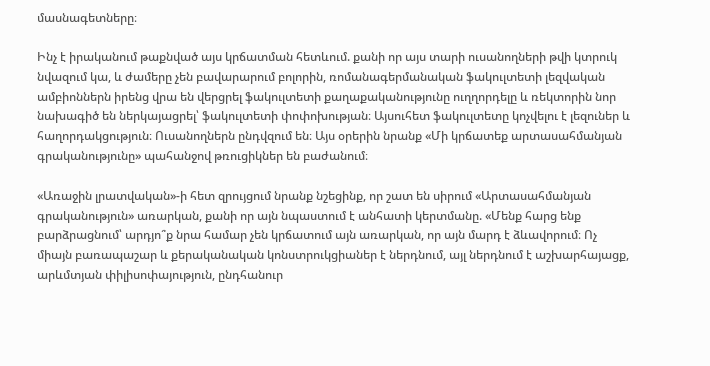մասնագետները։

Ինչ է իրականում թաքնված այս կրճատման հետևում. քանի որ այս տարի ուսանողների թվի կտրուկ նվազում կա, և ժամերը չեն բավարարում բոլորին, ռոմանագերմանական ֆակուլտետի լեզվական ամբիոններն իրենց վրա են վերցրել ֆակուլտետի քաղաքականությունը ուղղորդելը և ռեկտորին նոր նախագիծ են ներկայացրել՝ ֆակուլտետի փոփոխության։ Այսուհետ ֆակուլտետը կոչվելու է լեզուներ և հաղորդակցություն։ Ուսանողներն ընդվզում են։ Այս օրերին նրանք «Մի կրճատեք արտասահմանյան գրականությունը» պահանջով թռուցիկներ են բաժանում։

«Առաջին լրատվական»-ի հետ զրույցում նրանք նշեցինք, որ շատ են սիրում «Արտասահմանյան գրականություն» առարկան, քանի որ այն նպաստում է անհատի կերտմանը. «Մենք հարց ենք բարձրացնում՝ արդյո՞ք նրա համար չեն կրճատում այն առարկան, որ այն մարդ է ձևավորում։ Ոչ միայն բառապաշար և քերականական կոնստրուկցիաներ է ներդնում, այլ ներդնում է աշխարհայացք, արևմտյան փիլիսոփայություն, ընդհանուր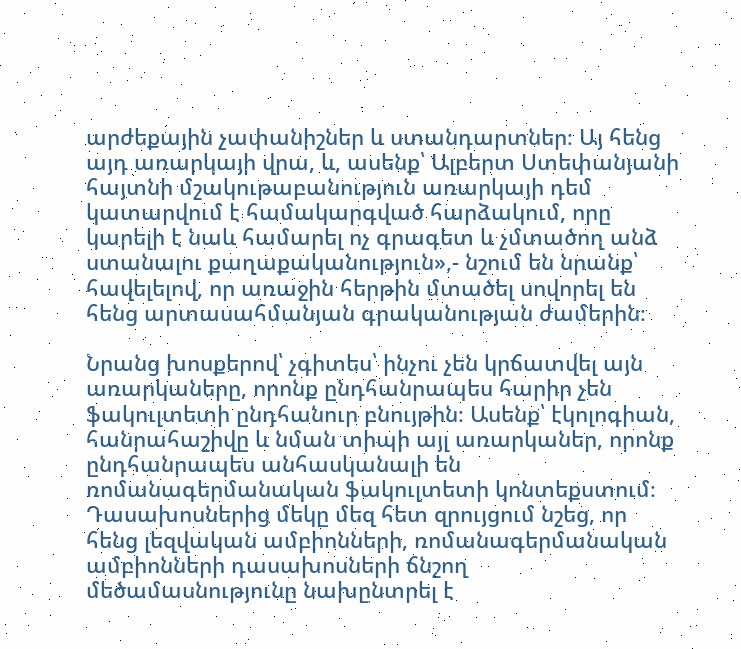արժեքային չափանիշներ և ստանդարտներ։ Այ հենց այդ առարկայի վրա, և, ասենք՝ Ալբերտ Ստեփանյանի հայտնի մշակութաբանություն առարկայի դեմ կատարվում է համակարգված հարձակում, որը կարելի է նաև համարել ոչ գրագետ և չմտածող անձ ստանալու քաղաքականություն»,- նշում են նրանք՝ հավելելով, որ առաջին հերթին մտածել սովորել են հենց արտասահմանյան գրականության ժամերին։

Նրանց խոսքերով՝ չգիտես՝ ինչու չեն կրճատվել այն առարկաները, որոնք ընդհանրապես հարիր չեն ֆակուլտետի ընդհանուր բնույթին։ Ասենք՝ էկոլոգիան, հանրահաշիվը և նման տիպի այլ առարկաներ, որոնք ընդհանրապես անհասկանալի են ռոմանագերմանական ֆակուլտետի կոնտեքստում։ Դասախոսներից մեկը մեզ հետ զրույցում նշեց, որ հենց լեզվական ամբիոնների, ռոմանագերմանական ամբիոնների դասախոսների ճնշող մեծամասնությունը նախընտրել է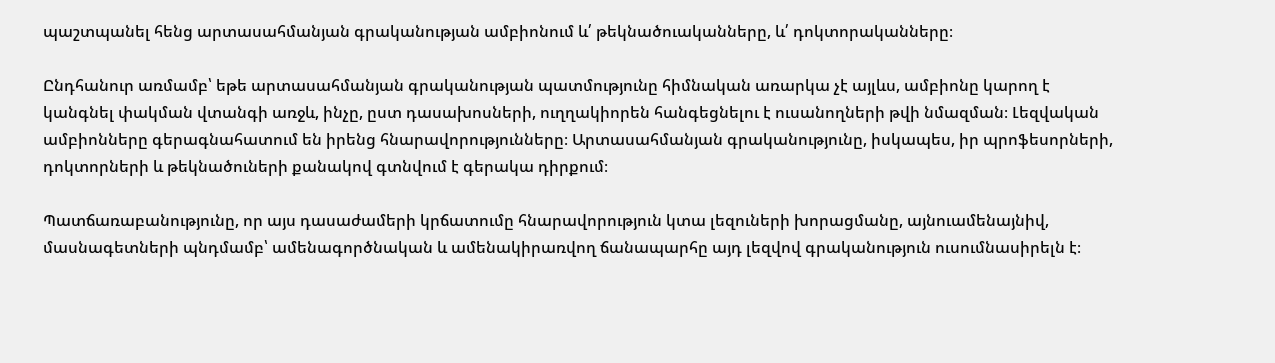պաշտպանել հենց արտասահմանյան գրականության ամբիոնում և՛ թեկնածուականները, և՛ դոկտորականները։

Ընդհանուր առմամբ՝ եթե արտասահմանյան գրականության պատմությունը հիմնական առարկա չէ այլևս, ամբիոնը կարող է կանգնել փակման վտանգի առջև, ինչը, ըստ դասախոսների, ուղղակիորեն հանգեցնելու է ուսանողների թվի նմազման։ Լեզվական ամբիոնները գերագնահատում են իրենց հնարավորությունները։ Արտասահմանյան գրականությունը, իսկապես, իր պրոֆեսորների, դոկտորների և թեկնածուների քանակով գտնվում է գերակա դիրքում։

Պատճառաբանությունը, որ այս դասաժամերի կրճատումը հնարավորություն կտա լեզուների խորացմանը, այնուամենայնիվ, մասնագետների պնդմամբ՝ ամենագործնական և ամենակիրառվող ճանապարհը այդ լեզվով գրականություն ուսումնասիրելն է։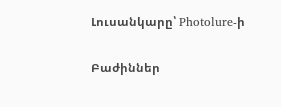Լուսանկարը՝ Photolure-ի

Բաժիններ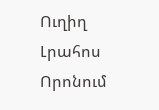Ուղիղ
Լրահոս
Որոնում